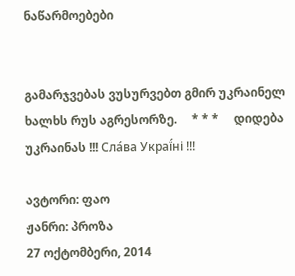ნაწარმოებები


გამარჯვებას ვუსურვებთ გმირ უკრაინელ ხალხს რუს აგრესორზე.     * * *     დიდება უკრაინას !!! Сла́ва Украї́ні !!!

ავტორი: ფაო
ჟანრი: პროზა
27 ოქტომბერი, 2014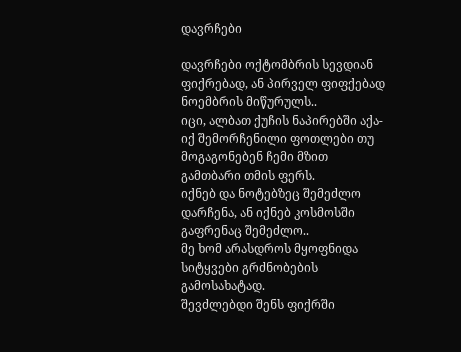დავრჩები

დავრჩები ოქტომბრის სევდიან ფიქრებად, ან პირველ ფიფქებად ნოემბრის მიწურულს..
იცი, ალბათ ქუჩის ნაპირებში აქა-იქ შემორჩენილი ფოთლები თუ მოგაგონებენ ჩემი მზით გამთბარი თმის ფერს.
იქნებ და ნოტებზეც შემეძლო დარჩენა, ან იქნებ კოსმოსში გაფრენაც შემეძლო..
მე ხომ არასდროს მყოფნიდა სიტყვები გრძნობების გამოსახატად.
შევძლებდი შენს ფიქრში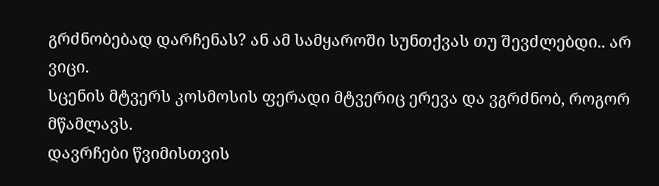გრძნობებად დარჩენას? ან ამ სამყაროში სუნთქვას თუ შევძლებდი.. არ ვიცი.
სცენის მტვერს კოსმოსის ფერადი მტვერიც ერევა და ვგრძნობ, როგორ მწამლავს.
დავრჩები წვიმისთვის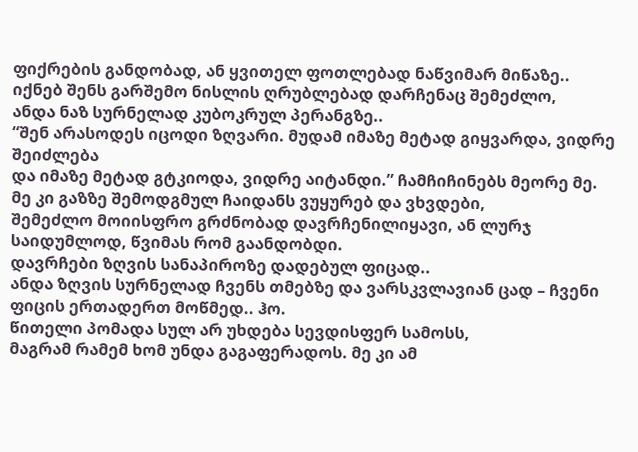ფიქრების განდობად, ან ყვითელ ფოთლებად ნაწვიმარ მიწაზე..
იქნებ შენს გარშემო ნისლის ღრუბლებად დარჩენაც შემეძლო,
ანდა ნაზ სურნელად კუბოკრულ პერანგზე..
“შენ არასოდეს იცოდი ზღვარი. მუდამ იმაზე მეტად გიყვარდა, ვიდრე შეიძლება
და იმაზე მეტად გტკიოდა, ვიდრე აიტანდი.” ჩამჩიჩინებს მეორე მე.
მე კი გაზზე შემოდგმულ ჩაიდანს ვუყურებ და ვხვდები,
შემეძლო მოიისფრო გრძნობად დავრჩენილიყავი, ან ლურჯ საიდუმლოდ, წვიმას რომ გაანდობდი.
დავრჩები ზღვის სანაპიროზე დადებულ ფიცად..
ანდა ზღვის სურნელად ჩვენს თმებზე და ვარსკვლავიან ცად – ჩვენი ფიცის ერთადერთ მოწმედ.. ჰო.
წითელი პომადა სულ არ უხდება სევდისფერ სამოსს,
მაგრამ რამემ ხომ უნდა გაგაფერადოს. მე კი ამ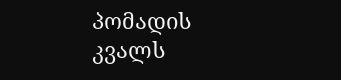პომადის კვალს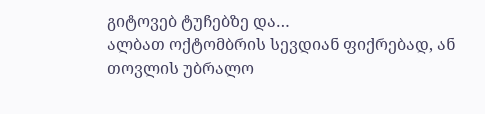გიტოვებ ტუჩებზე და…
ალბათ ოქტომბრის სევდიან ფიქრებად, ან თოვლის უბრალო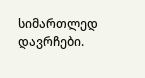სიმართლედ დავრჩები.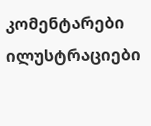კომენტარები ილუსტრაციები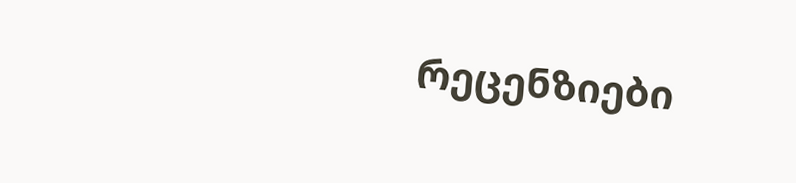რეცენზიები